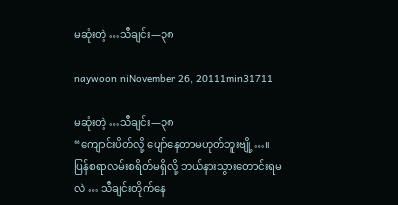မဆုံးတဲ့ …သီချင်း—၃၈

naywoon niNovember 26, 20111min31711

မဆုံးတဲ့ …သီချင်း—၃၈
“ကျောင်းပိတ်လို့ ပျော်နေတာမဟုတ်ဘူးဗျို့…။ ပြန်စရာလမ်းစရိတ်မရှိလို့ ဘယ်နားသွားတောင်းရမလဲ … သီချင်းတိုက်နေ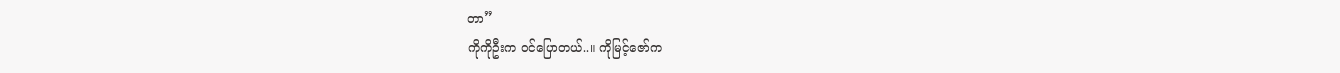တာ”
ကိုကိုဦးက ဝင်ပြောတယ်..။ ကိုမြင့်ဇော်က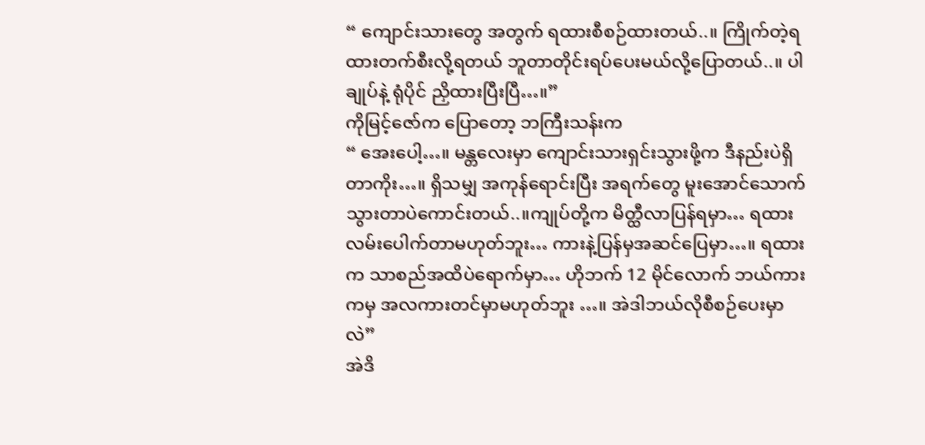“ ကျောင်းသားတွေ အတွက် ရထားစီစဉ်ထားတယ်..။ ကြိုက်တဲ့ရထားတက်စီးလို့ရတယ် ဘူတာတိုင်းရပ်ပေးမယ်လို့ပြောတယ်..။ ပါချုပ်နဲ့ ရုံပိုင် ညှိထားပြီးပြီ…။”
ကိုမြင့်ဇော်က ပြောတော့ ဘကြီးသန်းက
“ အေးပေါ့…။ မန္တလေးမှာ ကျောင်းသားရှင်းသွားဖို့က ဒီနည်းပဲရှိတာကိုး…။ ရှိသမျှ အကုန်ရောင်းပြီး အရက်တွေ မူးအောင်သောက်သွားတာပဲကောင်းတယ်..။ကျုပ်တို့က မိတ္ထီလာပြန်ရမှာ… ရထားလမ်းပေါက်တာမဟုတ်ဘူး… ကားနဲ့ပြန်မှအဆင်ပြေမှာ…။ ရထားက သာစည်အထိပဲရောက်မှာ… ဟိုဘက် 12 မိုင်လောက် ဘယ်ကားကမှ အလကားတင်မှာမဟုတ်ဘူး …။ အဲဒါဘယ်လိုစီစဉ်ပေးမှာလဲ”
အဲဒိ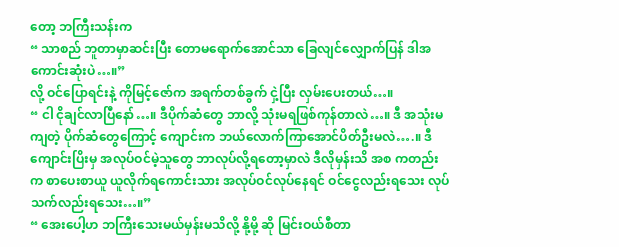တော့ ဘကြီးသန်းက
“ သာစည် ဘူတာမှာဆင်းပြီး တောမရောက်အောင်သာ ခြေလျင်လျှောက်ပြန် ဒါအကောင်းဆုံးပဲ…။”
လို့ ဝင်ပြောရင်းနဲ့ ကိုမြင့်ဇော်က အရက်တစ်ခွက် ငှဲ့ပြီး လှမ်းပေးတယ်…။
“ ငါ ငိုချင်လာပြီနော်…။ ဒီပိုက်ဆံတွေ ဘာလို့ သုံးမရဖြစ်ကုန်တာလဲ…။ ဒီ အသုံးမကျတဲ့ ပိုက်ဆံတွေကြောင့် ကျောင်းက ဘယ်လောက်ကြာအောင်ပိတ်ဦးမလဲ….။ ဒီကျောင်းပြိးမှ အလုပ်ဝင်မဲ့သူတွေ ဘာလုပ်လို့ရတော့မှာလဲ ဒီလိုမှန်းသိ အစ ကတည်းက စာပေးစာယူ ယူလိုက်ရကောင်းသား အလုပ်ဝင်လုပ်နေရင် ဝင်ငွေလည်းရသေး လုပ်သက်လည်းရသေး…။”
“ အေးပေါ့ဟ ဘကြီးသေးမယ်မှန်းမသိလို့ နို့မို့ ဆို မြင်းဝယ်စီတာ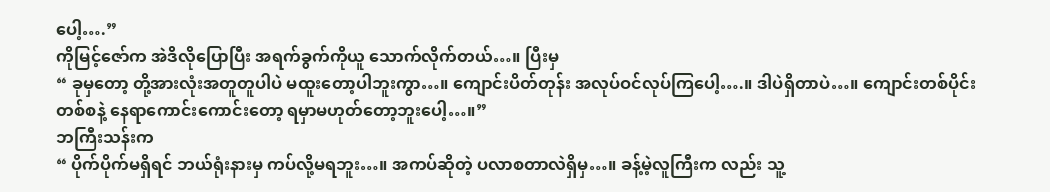ပေါ့….”
ကိုမြင့်ဇော်က အဲဒိလိုပြောပြီး အရက်ခွက်ကိုယူ သောက်လိုက်တယ်…။ ပြီးမှ
“ ခုမှတော့ တို့အားလုံးအတူတူပါပဲ မထူးတော့ပါဘူးကွာ…။ ကျောင်းပိတ်တုန်း အလုပ်ဝင်လုပ်ကြပေါ့….။ ဒါပဲရှိတာပဲ…။ ကျောင်းတစ်ပိုင်းတစ်စနဲ့ နေရာကောင်းကောင်းတော့ ရမှာမဟုတ်တော့ဘူးပေါ့…။”
ဘကြီးသန်းက
“ ပိုက်ပိုက်မရှိရင် ဘယ်ရုံးနားမှ ကပ်လို့မရဘူး…။ အကပ်ဆိုတဲ့ ပလာစတာလဲရှိမှ…။ ခန့်မဲ့လူကြီးက လည်း သူ့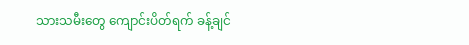သားသမီးတွေ ကျောင်းပိတ်ရက် ခန့်ချင်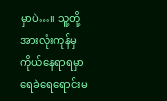မှာပဲ…။ သူ့တို့ အားလုံးကုန်မှ ကိုယ်နေရာရမှာ ရေခဲရေရောင်းမ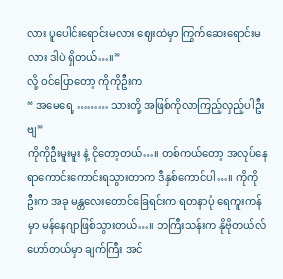လား ပူပေါင်းရောင်းမလား ဈေးထဲမှာ ကြွက်ဆေးရောင်းမလား ဒါပဲ ရှိတယ်…။”
လို့ ဝင်ပြောတော့ ကိုကိုဦးက
“ အမေရေ့ ……… သားတို့ အဖြစ်ကိုလာကြည့်လှည့်ပါဦး ဗျ”
ကိုကိုဦးမူးမူး နဲ့ ငိုတော့တယ်…။ တစ်ကယ်တော့ အလုပ်နေရာကောင်းကောင်းရသွားတာက ဒီနှစ်ကောင်ပါ…။ ကိုကိုဦးက အခု မန္တလေးတောင်ခြေရင်းက ရတနာပုံ ရေကူးကန်မှာ မန်နေဂျာဖြစ်သွားတယ်…။ ဘကြီးသန်းက နိုဗိုတယ်လ် ဟော်တယ်မှာ ချက်ကြီး အင်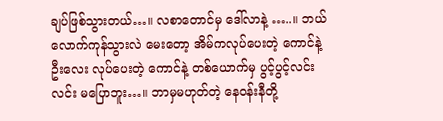ချပ်ဖြစ်သွားတယ်…။ လစာတောင်မှ ဒေါ်လာနဲ့ …..။ ဘယ်လောက်ကုန်သွားလဲ မေးတော့ အိမ်ကလုပ်ပေးတဲ့ ကောင်နဲ့ ဦးလေး လုပ်ပေးတဲ့ ကောင်နဲ့ တစ်ယောက်မှ ပွင့်ပွင့်လင်းလင်း မပြောဘူး…။ ဘာမှမဟုတ်တဲ့ နေဝန်းနီတို့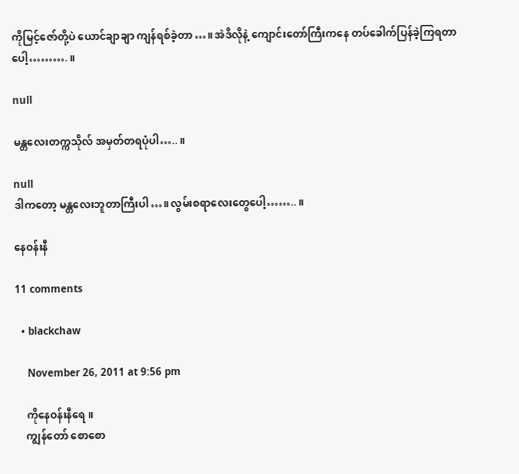ကိုမြင့်ဇော်တို့ပဲ ယောင်ချာချာ ကျန်ရစ်ခဲ့တာ…။ အဲဒိလိုနဲ့ ကျောင်းတော်ကြီးကနေ တပ်ခေါက်ပြန်ခဲ့ကြရတာပေါ့……….။

null

မန္တလေးတက္ကသိုလ် အမှတ်တရပုံပါ…..။

null
ဒါကတော့ မန္တလေးဘူတာကြီးပါ…။ လွမ်းစရာလေးတွေပေါ့……..။

နေဝန်းနီ

11 comments

  • blackchaw

    November 26, 2011 at 9:56 pm

    ကိုနေဝန်းနီရေ။
    ကျွန်တော် စောစော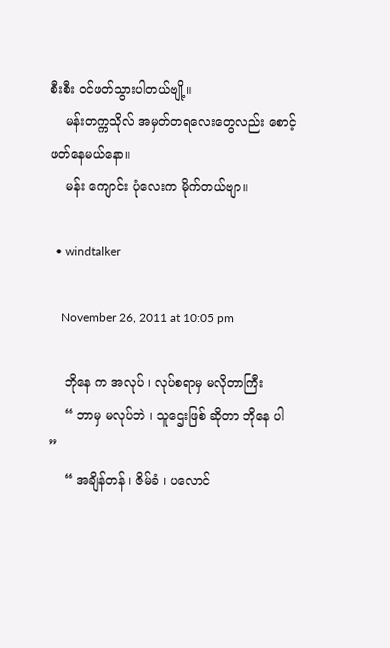စီးစီး ဝင်ဖတ်သွားပါတယ်ဗျို့။
    မန်းတက္ကသိုလ် အမှတ်တရလေးတွေလည်း စောင့်ဖတ်နေမယ်နော။
    မန်း ကျောင်း ပုံလေးက မိုက်တယ်ဗျာ။

  • windtalker

    November 26, 2011 at 10:05 pm

    ဘိုနေ က အလုပ် ၊ လုပ်စရာမှ မလိုတာကြီး
    “ ဘာမှ မလုပ်ဘဲ ၊ သူဌေးဖြစ် ဆိုတာ ဘိုနေ ပါ ”
    “ အချိန်တန် ၊ ဇိမ်ခံ ၊ ပလောင်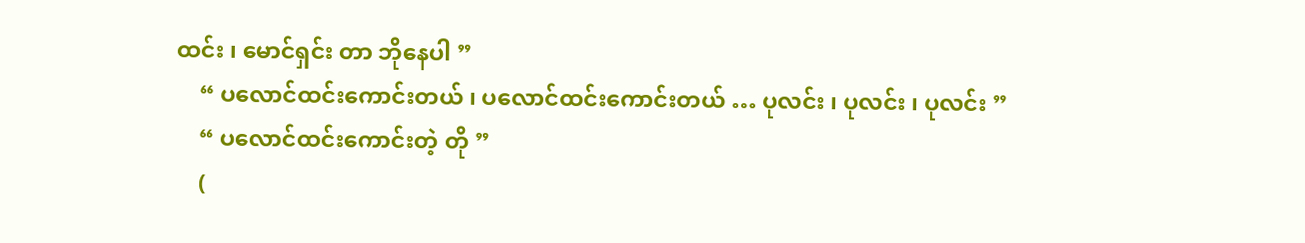ထင်း ၊ မောင်ရှင်း တာ ဘိုနေပါ ”
    “ ပလောင်ထင်းကောင်းတယ် ၊ ပလောင်ထင်းကောင်းတယ် … ပုလင်း ၊ ပုလင်း ၊ ပုလင်း ”
    “ ပလောင်ထင်းကောင်းတဲ့ တို ”
    (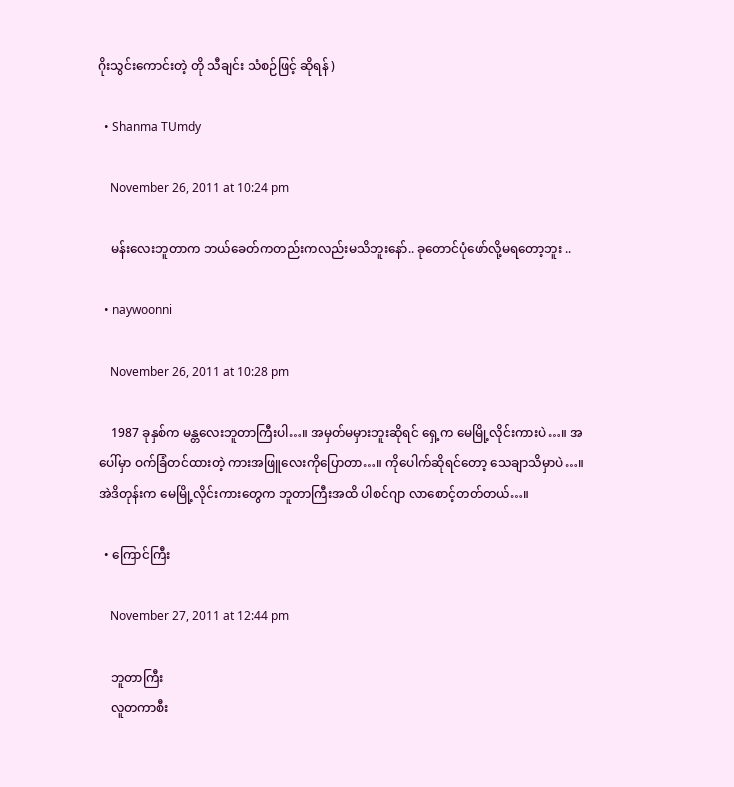ဂိုးသွင်းကောင်းတဲ့ တို သီချင်း သံစဉ်ဖြင့် ဆိုရန် )

  • Shanma TUmdy

    November 26, 2011 at 10:24 pm

    မန်းလေးဘူတာက ဘယ်ခေတ်ကတည်းကလည်းမသိဘူးနော်.. ခုတောင်ပုံဖော်လို့မရတော့ဘူး ..

  • naywoonni

    November 26, 2011 at 10:28 pm

    1987 ခုနှစ်က မန္တလေးဘူတာကြီးပါ…။ အမှတ်မမှားဘူးဆိုရင် ရှေ့က မေမြို့လိုင်းကားပဲ…။ အပေါ်မှာ ဝက်ခြံတင်ထားတဲ့ ကားအဖြူလေးကိုပြောတာ…။ ကိုပေါက်ဆိုရင်တော့ သေချာသိမှာပဲ…။ အဲဒိတုန်းက မေမြို့လိုင်းကားတွေက ဘူတာကြီးအထိ ပါစင်ဂျာ လာစောင့်တတ်တယ်…။

  • ကြောင်ကြီး

    November 27, 2011 at 12:44 pm

    ဘူတာကြီး
    လူတကာစီး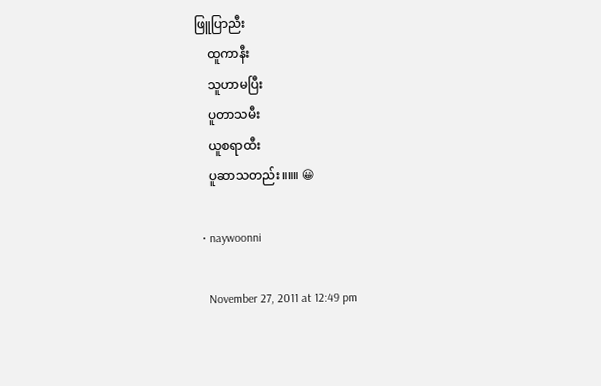ဖြူပြာညီး
    ထူကာနီး
    သူဟာမပြီး
    ပူတာသမီး
    ယူစရာထီး
    ပူဆာသတည်း။။။ 😀

  • naywoonni

    November 27, 2011 at 12:49 pm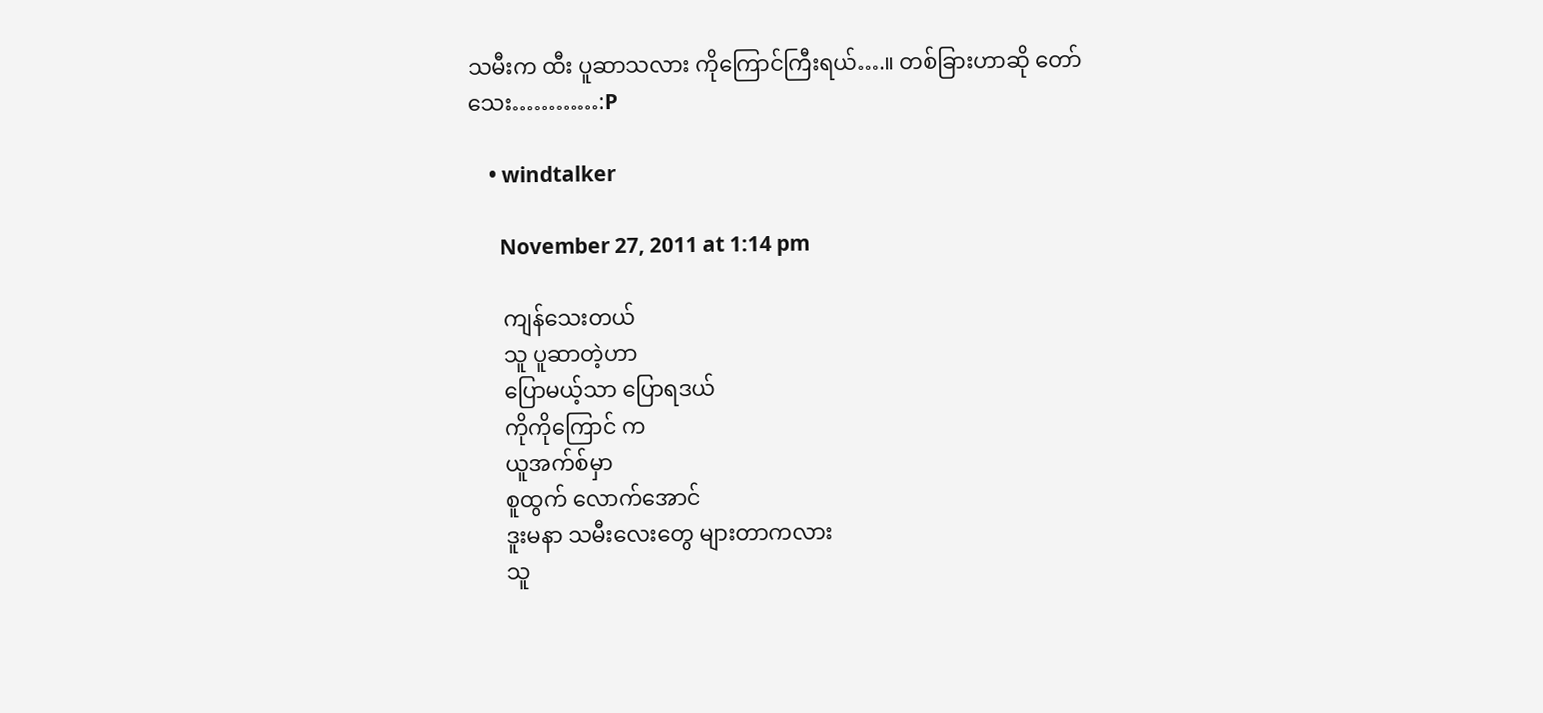သမီးက ထီး ပူဆာသလား ကိုကြောင်ကြီးရယ်….။ တစ်ခြားဟာဆို တော်သေး…………:P

    • windtalker

      November 27, 2011 at 1:14 pm

      ကျန်သေးတယ်
      သူ ပူဆာတဲ့ဟာ
      ပြောမယ့်သာ ပြောရဒယ်
      ကိုကိုကြောင် က
      ယူအက်စ်မှာ
      စူထွက် လောက်အောင်
      ဒူးမနာ သမီးလေးတွေ များတာကလား
      သူ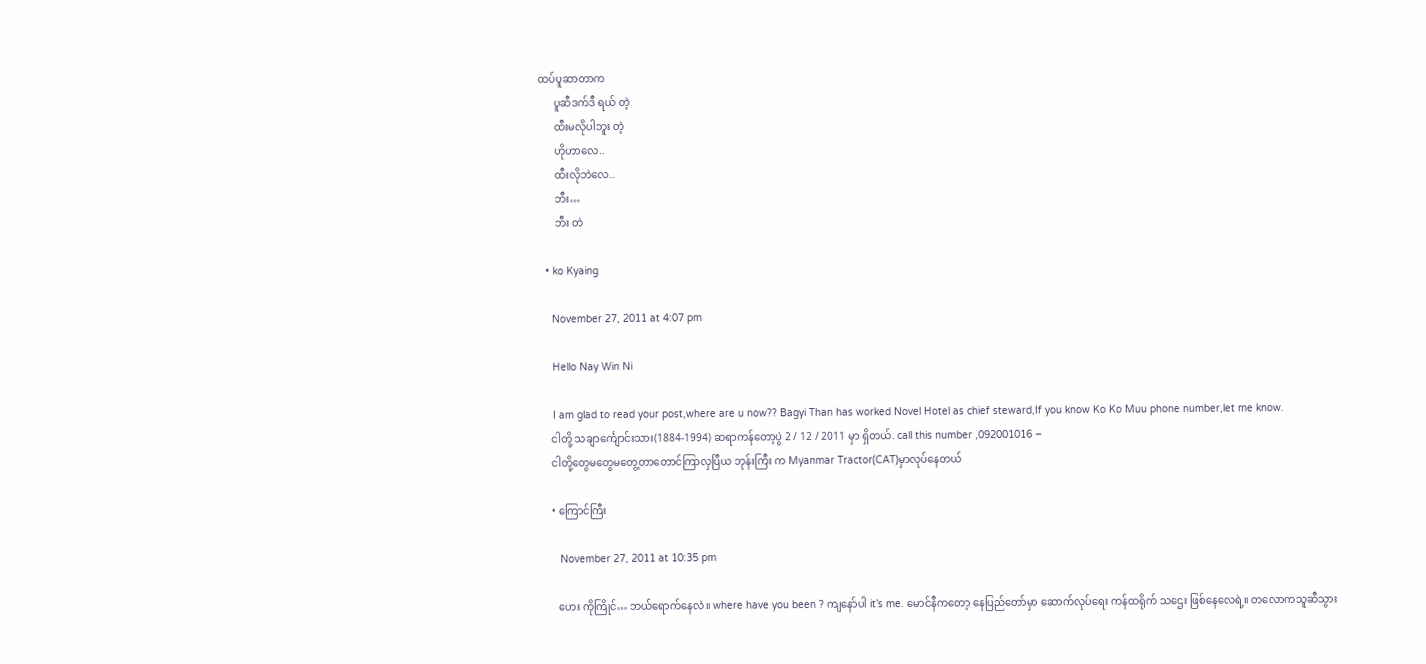ထပ်ပူဆာတာက
      ပူဆီဒက်ဒီ ရယ် တဲ့
      ထီးမလိုပါဘူး တဲ့
      ဟိုဟာလေ..
      ထီးလိုဘဲလေ..
      ဘီး…
      ဘီး တဲ

  • ko Kyaing

    November 27, 2011 at 4:07 pm

    Hello Nay Win Ni

    I am glad to read your post,where are u now?? Bagyi Than has worked Novel Hotel as chief steward,If you know Ko Ko Muu phone number,let me know.
    ငါတို့ သချာင်္ကျောင်းသား(1884-1994) ဆရာကန်တော့ပွဲ 2 / 12 / 2011 မှာ ရှိတယ်. call this number ,092001016 –
    ငါတို့တွေမတွေမတွေ့တာတောင်ကြာလှပြီယ ဘုန်းကြီး က Myanmar Tractor(CAT)မှာလုပ်နေတယ်

    • ကြောင်ကြီး

      November 27, 2011 at 10:35 pm

      ဟေး ကိုကြိုင်… ဘယ်ရောက်နေလဲ။ where have you been ? ကျနော်ပါ it’s me. မောင်နီကတော့ နေပြည်တော်မှာ ဆောက်လုပ်ရေး ကန်ထရိုက် သဌေး ဖြစ်နေလေရဲ့။ တလောကသူဆီသွား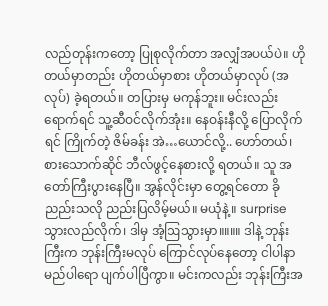လည်တုန်းကတော့ ပြုစုလိုက်တာ အလျှံအပယ်ပဲ။ ဟိုတယ်မှာတည်း ဟိုတယ်မှာစား ဟိုတယ်မှာလုပ် (အလုပ်) ခဲ့ရတယ်။ တပြားမှ မကုန်ဘူး။ မင်းလည်း ရောက်ရင် သူ့ဆီဝင်လိုက်အုံး။ နေဝန်းနီလို့ ပြောလိုက်ရင် ကြိုက်တဲ့ ဇိမ်ခန်း အဲ…ယောင်လို့.. ဟော်တယ်၊ စားသောက်ဆိုင် ဘီလ်ဖွင့်နေစားလို့ ရတယ်။ သူ အတော်ကြီးပွားနေပြီ။ အွန်လိုင်းမှာ တွေ့ရင်တော ခိုညည်းသလို ညည်းပြလိမ့်မယ်။ မယုံနဲ့။ surprise သွားလည်လိုက်၊ ဒါမှ အံ့ဩသွားမှာ။။။။ ဒါနဲ့ ဘုန်းကြီးက ဘုန်းကြီးမလုပ် ကြောင်လုပ်နေတော့ ငါပါနာမည်ပါရော ပျက်ပါပြီကွာ။ မင်းကလည်း ဘုန်းကြီးအ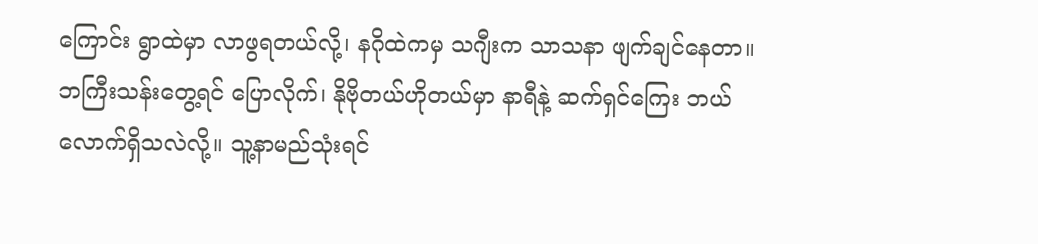ကြောင်း ရွာထဲမှာ လာဖွရတယ်လို့၊ နဂိုထဲကမှ သဂျီးက သာသနာ ဖျက်ချင်နေတာ။ ဘကြီးသန်းတွေ့ရင် ပြောလိုက်၊ နိုဗိုတယ်ဟိုတယ်မှာ နာရီနဲ့ ဆက်ရှင်ကြေး ဘယ်လောက်ရှိသလဲလို့။ သူ့နာမည်သုံးရင်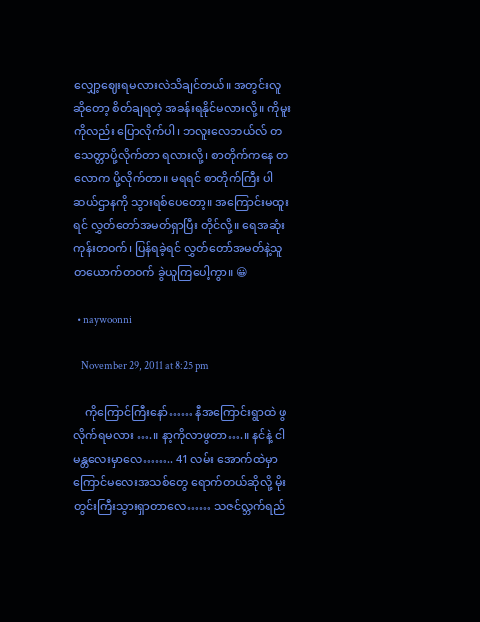လျှော့ဈေးရမလားလဲသိချင်တယ်။ အတွင်းလူဆိုတော့ စိတ်ချရတဲ့ အခန်းရနိုင်မလားလို့။ ကိုမူးကိုလည်း ပြောလိုက်ပါ၊ ဘလူးလေဘယ်လ် တသေတ္တာပို့လိုက်တာ ရလားလို့၊ စာတိုက်ကနေ တလောက ပို့လိုက်တာ။ မရရင် စာတိုက်ကြီး ပါဆယ်ဌာနကို သွားရစ်ပေတော့။ အကြောင်းမထူးရင် လွှတ်တော်အမတ်ရှာပြီး တိုင်လို့။ ရေအဆုံး ကုန်းတဝက်၊ ပြန်ရခဲ့ရင် လွှတ်တော်အမတ်နဲ့သူ တယောက်တဝက် ခွဲယူကြပေါ့ကွာ။ 😀

  • naywoonni

    November 29, 2011 at 8:25 pm

    ကိုကြောင်ကြီးနော်…… နီအကြောင်းရွာထဲ ဖွလိုက်ရမလား ….။ နာ့ကိုလာဖွတာ….။ နင်နဲ့ ငါ မန္တလေးမှာလေ…….. 41 လမ်း အောက်ထဲမှာ ကြောင်မလေးအသစ်တွေ ရောက်တယ်ဆိုလို့ မိုးတွင်းကြီးသွားရှာတာလေ…… သဇင်လ္ဘက်ရည်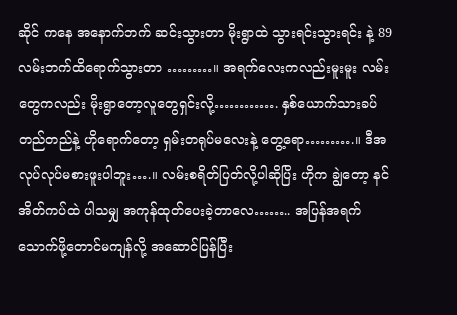ဆိုင် ကနေ အနောက်ဘက် ဆင်းသွားတာ မိုးရွာထဲ သွားရင်းသွားရင်း နဲ့ 89 လမ်းဘက်ထိရောက်သွားတာ ………။ အရက်လေးကလည်းမူးမူး လမ်းတွေကလည်း မိုးရွာတော့လူတွေရှင်းလို့…………. နှစ်ယောက်သားခပ်တည်တည်နဲ့ ဟိုရောက်တော့ ရှမ်းတရုပ်မလေးနဲ့ တွေ့ရော……….။ ဒီအလုပ်လုပ်မစားဖူးပါဘူး….။ လမ်းစရိတ်ပြတ်လို့ပါဆိုပြိး ဟိုက ချွဲတော့ နင် အိတ်ကပ်ထဲ ပါသမျှ အကုန်ထုတ်ပေးခဲ့တာလေ…….. အပြန်အရက်သောက်ဖို့တောင်မကျန်လို့ အဆောင်ပြန်ပြီး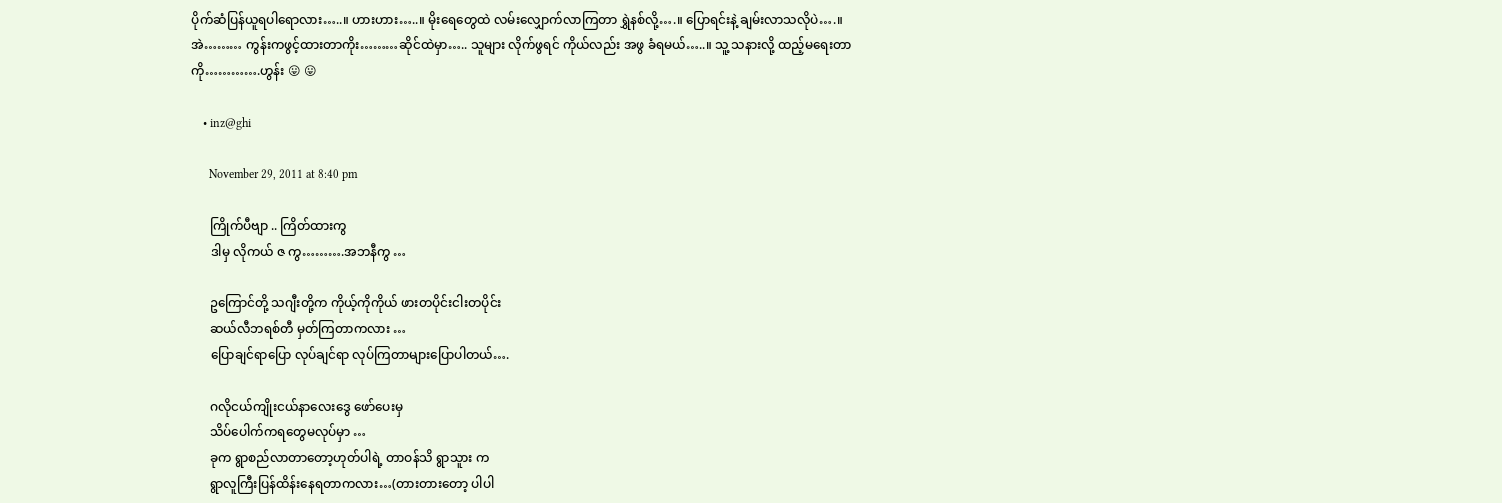ပိုက်ဆံပြန်ယူရပါရောလား…..။ ဟားဟား…..။ မိုးရေတွေထဲ လမ်းလျှောက်လာကြတာ ရွှဲနစ်လို့….။ ပြောရင်းနဲ့ ချမ်းလာသလိုပဲ….။ အဲ……… ကွန်းကဖွင့်ထားတာကိုး………ဆိုင်ထဲမှာ….. သူများ လိုက်ဖွရင် ကိုယ်လည်း အဖွ ခံရမယ်…..။ သူ့ သနားလို့ ထည့်မရေးတာကို………….ဟွန်း 😛 😛

    • inz@ghi

      November 29, 2011 at 8:40 pm

      ကြိုက်ပီဗျာ .. ကြိတ်ထားကွ
      ဒါမှ လိုကယ် ဇ ကွ……….အဘနီကွ …

      ဥကြောင်တို့ သဂျီးတို့က ကိုယ့်ကိုကိုယ် ဖားတပိုင်းငါးတပိုင်း
      ဆယ်လီဘရစ်တီ မှတ်ကြတာကလား …
      ပြောချင်ရာပြော လုပ်ချင်ရာ လုပ်ကြတာများပြောပါတယ်….

      ဂလိုငယ်ကျိုးငယ်နာလေးဒွေ ဖော်ပေးမှ
      သိပ်ပေါက်ကရတွေမလုပ်မှာ …
      ခုက ရွာစည်လာတာတော့ဟုတ်ပါရဲ့ တာဝန်သိ ရွာသူား က
      ရွာလူကြီးပြန်ထိန်းနေရတာကလား…(တားတားတော့ ပါပါ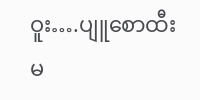ဝူး….ပျူစောထီးမ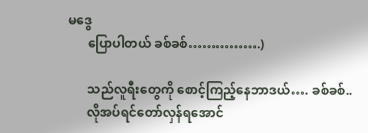မဒွေ
      ပြောပါတယ် ခစ်ခစ်…………….)

      သည်လူရီးတွေကို စောင့်ကြည့်နေဘာဒယ်…. ခစ်ခစ်..
      လိုအပ်ရင်တော်လှန်ရအောင်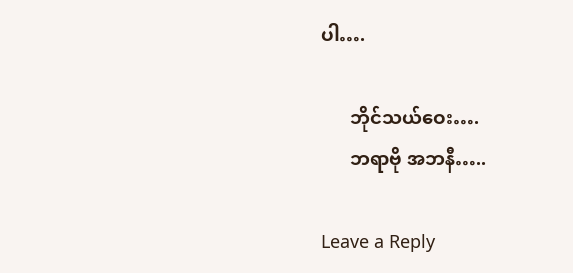ပါ….

      ဘိုင်သယ်ဝေး….
      ဘရာဗို အဘနီ…..

Leave a Reply